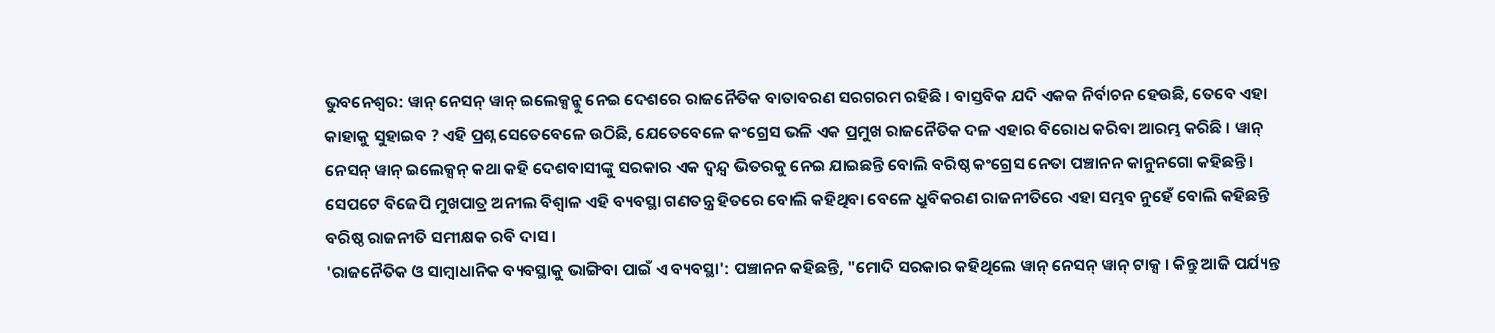ଭୁବନେଶ୍ବର: ୱାନ୍ ନେସନ୍ ୱାନ୍ ଇଲେକ୍ସନ୍କୁ ନେଇ ଦେଶରେ ରାଜନୈତିକ ବାତାବରଣ ସରଗରମ ରହିଛି । ବାସ୍ତବିକ ଯଦି ଏକକ ନିର୍ବାଚନ ହେଉଛି, ତେବେ ଏହା କାହାକୁ ସୁହାଇବ ? ଏହି ପ୍ରଶ୍ନ ସେତେବେଳେ ଉଠିଛି, ଯେତେବେଳେ କଂଗ୍ରେସ ଭଳି ଏକ ପ୍ରମୁଖ ରାଜନୈତିକ ଦଳ ଏହାର ବିରୋଧ କରିବା ଆରମ୍ଭ କରିଛି । ୱାନ୍ ନେସନ୍ ୱାନ୍ ଇଲେକ୍ସନ୍ କଥା କହି ଦେଶବାସୀଙ୍କୁ ସରକାର ଏକ ଦ୍ବନ୍ଦ୍ବ ଭିତରକୁ ନେଇ ଯାଇଛନ୍ତି ବୋଲି ବରିଷ୍ଠ କଂଗ୍ରେସ ନେତା ପଞ୍ଚାନନ କାନୁନଗୋ କହିଛନ୍ତି । ସେପଟେ ବିଜେପି ମୁଖପାତ୍ର ଅନୀଲ ବିଶ୍ବାଳ ଏହି ବ୍ୟବସ୍ଥା ଗଣତନ୍ତ୍ର ହିତରେ ବୋଲି କହିଥିବା ବେଳେ ଧ୍ରୁବିକରଣ ରାଜନୀତିରେ ଏହା ସମ୍ଭବ ନୁହେଁ ବୋଲି କହିଛନ୍ତି ବରିଷ୍ଠ ରାଜନୀତି ସମୀକ୍ଷକ ରବି ଦାସ ।
'ରାଜନୈତିକ ଓ ସାମ୍ବାଧାନିକ ବ୍ୟବସ୍ଥାକୁ ଭାଙ୍ଗିବା ପାଇଁ ଏ ବ୍ୟବସ୍ଥା': ପଞ୍ଚାନନ କହିଛନ୍ତି, "ମୋଦି ସରକାର କହିଥିଲେ ୱାନ୍ ନେସନ୍ ୱାନ୍ ଟାକ୍ସ । କିନ୍ତୁ ଆଜି ପର୍ଯ୍ୟନ୍ତ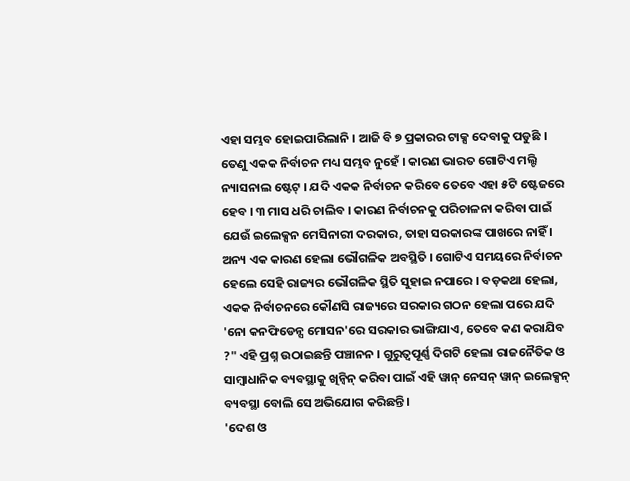ଏହା ସମ୍ଭବ ହୋଇପାରିଲାନି । ଆଜି ବି ୭ ପ୍ରକାରର ଟାକ୍ସ ଦେବାକୁ ପଡୁଛି । ତେଣୁ ଏକକ ନିର୍ବାଚନ ମଧ୍ୟ ସମ୍ଭବ ନୁହେଁ । କାରଣ ଭାରତ ଗୋଟିଏ ମଲ୍ଟି ନ୍ୟାସନାଲ ଷ୍ଟେଟ୍ । ଯଦି ଏକକ ନିର୍ବାଚନ କରିବେ ତେବେ ଏହା ୫ଟି ଷ୍ଟେଜରେ ହେବ । ୩ ମାସ ଧରି ଚାଲିବ । କାରଣ ନିର୍ବାଚନକୁ ପରିଚାଳନା କରିବା ପାଇଁ ଯେଉଁ ଇଲେକ୍ସନ ମେସିନାରୀ ଦରକାର, ତାହା ସରକାରଙ୍କ ପାଖରେ ନାହିଁ । ଅନ୍ୟ ଏକ କାରଣ ହେଲା ଭୌଗଳିକ ଅବସ୍ଥିତି । ଗୋଟିଏ ସମୟରେ ନିର୍ବାଚନ ହେଲେ ସେହି ରାଜ୍ୟର ଭୌଗଳିକ ସ୍ଥିତି ସୁହାଇ ନପାରେ । ବଡ଼କଥା ହେଲା, ଏକକ ନିର୍ବାଚନରେ କୌଣସି ରାଜ୍ୟରେ ସରକାର ଗଠନ ହେଲା ପରେ ଯଦି 'ନୋ କନଫିଡେନ୍ସ ମୋସନ'ରେ ସରକାର ଭାଙ୍ଗିଯାଏ, ତେବେ କଣ କରାଯିବ ?" ଏହି ପ୍ରଶ୍ନ ଉଠାଇଛନ୍ତି ପଞ୍ଚାନନ । ଗୁରୁତ୍ବପୂର୍ଣ୍ଣ ଦିଗଟି ହେଲା ରାଜନୈତିକ ଓ ସାମ୍ବାଧାନିକ ବ୍ୟବସ୍ଥାକୁ ଖିନ୍ବିନ୍ କରିବା ପାଇଁ ଏହି ୱାନ୍ ନେସନ୍ ୱାନ୍ ଇଲେକ୍ସନ୍ ବ୍ୟବସ୍ଥା ବୋଲି ସେ ଅଭିଯୋଗ କରିଛନ୍ତି ।
'ଦେଶ ଓ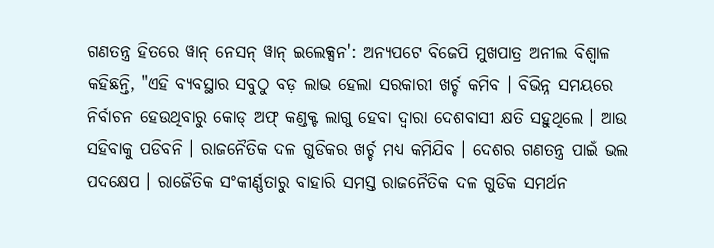ଗଣତନ୍ତ୍ର ହିତରେ ୱାନ୍ ନେସନ୍ ୱାନ୍ ଇଲେକ୍ସନ': ଅନ୍ୟପଟେ ବିଜେପି ମୁଖପାତ୍ର ଅନୀଲ ବିଶ୍ବାଳ କହିଛନ୍ତି, "ଏହି ବ୍ୟବସ୍ଥାର ସବୁଠୁ ବଡ଼ ଲାଭ ହେଲା ସରକାରୀ ଖର୍ଚ୍ଚ କମିବ । ବିଭିନ୍ନ ସମୟରେ ନିର୍ବାଚନ ହେଉଥିବାରୁ କୋଡ୍ ଅଫ୍ କଣ୍ଡକ୍ଟ ଲାଗୁ ହେବା ଦ୍ବାରା ଦେଶବାସୀ କ୍ଷତି ସହୁଥିଲେ । ଆଉ ସହିବାକୁ ପଡିବନି । ରାଜନୈତିକ ଦଳ ଗୁଡିକର ଖର୍ଚ୍ଚ ମଧ୍ୟ କମିଯିବ । ଦେଶର ଗଣତନ୍ତ୍ର ପାଇଁ ଭଲ ପଦକ୍ଷେପ । ରାଜୈତିକ ସଂକୀର୍ଣ୍ଣତାରୁ ବାହାରି ସମସ୍ତ ରାଜନୈତିକ ଦଳ ଗୁଡିକ ସମର୍ଥନ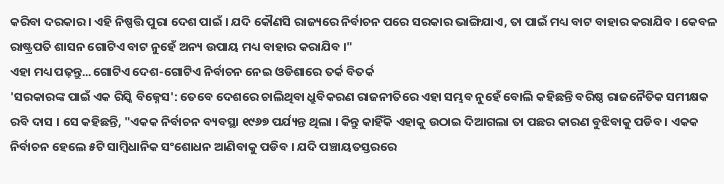କରିବା ଦରକାର । ଏହି ନିଷ୍ପତ୍ତି ପୁରା ଦେଶ ପାଇଁ । ଯଦି କୌଣସି ରାଜ୍ୟରେ ନିର୍ବାଚନ ପରେ ସରକାର ଭାଙ୍ଗିଯାଏ, ତା ପାଇଁ ମଧ୍ୟ ବାଟ ବାହାର କରାଯିବ । କେବଳ ରାଷ୍ଟ୍ରପତି ଶାସନ ଗୋଟିଏ ବାଟ ନୁହେଁ ଅନ୍ୟ ଉପାୟ ମଧ୍ୟ ବାହାର କରାଯିବ ।"
ଏହା ମଧ୍ୟ ପଢ଼ନ୍ତୁ...ଗୋଟିଏ ଦେଶ-ଗୋଟିଏ ନିର୍ବାଚନ ନେଇ ଓଡିଶାରେ ତର୍କ ବିତର୍କ
'ସରକାରଙ୍କ ପାଇଁ ଏକ ରିସ୍କି ବିଜ୍ନେସ': ତେବେ ଦେଶରେ ଚାଲିଥିବା ଧ୍ରୁବିକରଣ ରାଜନୀତିରେ ଏହା ସମ୍ଭବ ନୁହେଁ ବୋଲି କହିଛନ୍ତି ବରିଷ୍ଠ ରାଜନୈତିକ ସମୀକ୍ଷକ ରବି ଦାସ । ସେ କହିଛନ୍ତି, "ଏକକ ନିର୍ବାଚନ ବ୍ୟବସ୍ଥା ୧୯୬୭ ପର୍ଯ୍ୟନ୍ତ ଥିଲା । କିନ୍ତୁ କାହିଁକି ଏହାକୁ ଉଠାଇ ଦିଆଗଲା ତା ପଛର କାରଣ ବୁଝିବାକୁ ପଡିବ । ଏକକ ନିର୍ବାଚନ ହେଲେ ୫ଟି ସାମ୍ବିଧାନିକ ସଂଶୋଧନ ଆଣିବାକୁ ପଡିବ । ଯଦି ପଞ୍ଚାୟତସ୍ତରରେ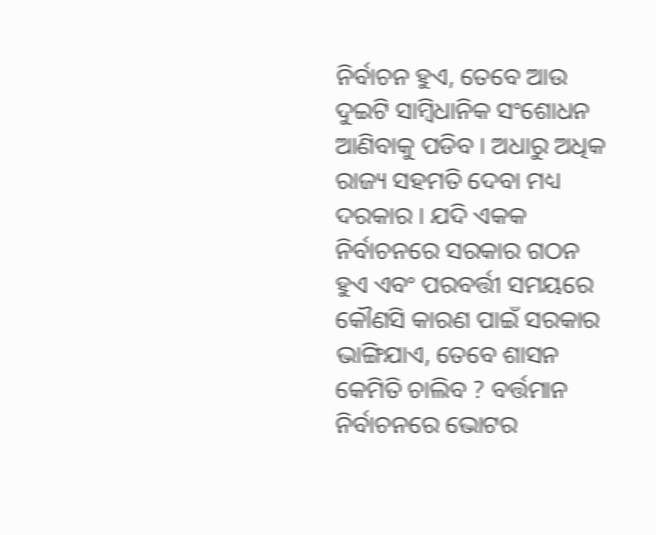ନିର୍ବାଚନ ହୁଏ, ତେବେ ଆଉ ଦୁଇଟି ସାମ୍ବିଧାନିକ ସଂଶୋଧନ ଆଣିବାକୁ ପଡିବ । ଅଧାରୁ ଅଧିକ ରାଜ୍ୟ ସହମତି ଦେବା ମଧ୍ୟ ଦରକାର । ଯଦି ଏକକ ନିର୍ବାଚନରେ ସରକାର ଗଠନ ହୁଏ ଏବଂ ପରବର୍ତ୍ତୀ ସମୟରେ କୌଣସି କାରଣ ପାଇଁ ସରକାର ଭାଙ୍ଗିଯାଏ, ତେବେ ଶାସନ କେମିତି ଚାଲିବ ? ବର୍ତ୍ତମାନ ନିର୍ବାଚନରେ ଭୋଟର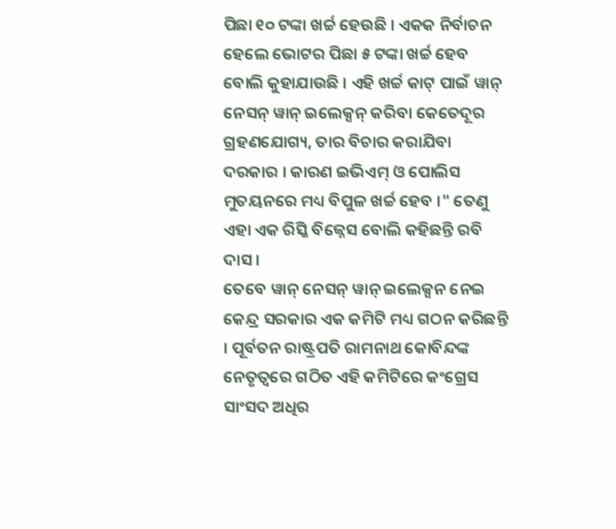ପିଛା ୧୦ ଟଙ୍କା ଖର୍ଚ୍ଚ ହେଉଛି । ଏକକ ନିର୍ବାଚନ ହେଲେ ଭୋଟର ପିଛା ୫ ଟଙ୍କା ଖର୍ଚ୍ଚ ହେବ ବୋଲି କୁହାଯାଉଛି । ଏହି ଖର୍ଚ୍ଚ କାଟ୍ ପାଇଁ ୱାନ୍ ନେସନ୍ ୱାନ୍ ଇଲେକ୍ସନ୍ କରିବା କେତେଦୂର ଗ୍ରହଣଯୋଗ୍ୟ, ତାର ବିଚାର କରାଯିବା ଦରକାର । କାରଣ ଇଭିଏମ୍ ଓ ପୋଲିସ ମୁତୟନରେ ମଧ୍ୟ ବିପୁଳ ଖର୍ଚ୍ଚ ହେବ ।" ତେଣୁ ଏହା ଏକ ରିସ୍କି ବିଜ୍ନେସ ବୋଲି କହିଛନ୍ତି ରବି ଦାସ ।
ତେବେ ୱାନ୍ ନେସନ୍ ୱାନ୍ ଇଲେକ୍ସନ ନେଇ କେନ୍ଦ୍ର ସରକାର ଏକ କମିଟି ମଧ୍ୟ ଗଠନ କରିଛନ୍ତି । ପୂର୍ବତନ ରାଷ୍ଟ୍ରପତି ରାମନାଥ କୋବିନ୍ଦଙ୍କ ନେତୃତ୍ବରେ ଗଠିତ ଏହି କମିଟିରେ କଂଗ୍ରେସ ସାଂସଦ ଅଧିର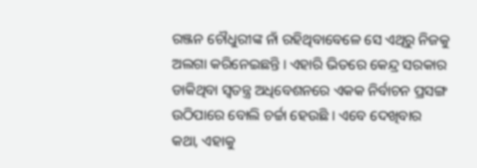ରଞ୍ଜନ ଚୌଧୁରୀଙ୍କ ନାଁ ରହିଥିବାବେଳେ ସେ ଏଥିରୁ ନିଜକୁ ଅଲଗା କରିନେଇଛନ୍ତି । ଏହାରି ଭିତରେ କେନ୍ଦ୍ର ସରକାର ଡାକିଥିବା ସ୍ବତନ୍ତ୍ର ଅଧିବେଶନରେ ଏକକ ନିର୍ବାଚନ ପ୍ରସଙ୍ଗ ଉଠିପାରେ ବୋଲି ଚର୍ଚ୍ଚା ହେଉଛି । ଏବେ ଦେଖିବାର କଥା, ଏହାକୁ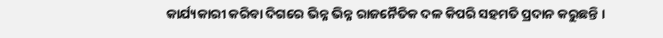କାର୍ଯ୍ୟକାରୀ କରିବା ଦିଗରେ ଭିନ୍ନ ଭିନ୍ନ ରାଜନୈତିକ ଦଳ କିପରି ସହମତି ପ୍ରଦାନ କରୁଛନ୍ତି ।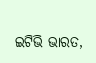ଇଟିଭି ଭାରତ,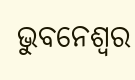ଭୁବନେଶ୍ବର